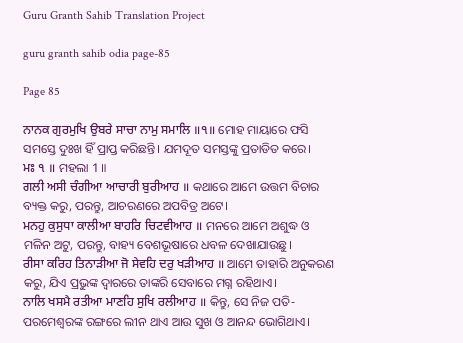Guru Granth Sahib Translation Project

guru granth sahib odia page-85

Page 85

ਨਾਨਕ ਗੁਰਮੁਖਿ ਉਬਰੇ ਸਾਚਾ ਨਾਮੁ ਸਮਾਲਿ ॥੧॥ ମୋହ ମାୟାରେ ଫସି ସମସ୍ତେ ଦୁଃଖ ହିଁ ପ୍ରାପ୍ତ କରିଛନ୍ତି। ଯମଦୂତ ସମସ୍ତଙ୍କୁ ପ୍ରତାଡିତ କରେ।
ਮਃ ੧ ॥ ମହଲା 1 ॥
ਗਲੀ ਅਸੀ ਚੰਗੀਆ ਆਚਾਰੀ ਬੁਰੀਆਹ ॥ କଥାରେ ଆମେ ଉତ୍ତମ ବିଚାର ବ୍ୟକ୍ତ କରୁ, ପରନ୍ତୁ, ଆଚରଣରେ ଅପବିତ୍ର ଅଟେ।
ਮਨਹੁ ਕੁਸੁਧਾ ਕਾਲੀਆ ਬਾਹਰਿ ਚਿਟਵੀਆਹ ॥ ମନରେ ଆମେ ଅଶୁଦ୍ଧ ଓ ମଳିନ ଅଟୁ, ପରନ୍ତୁ, ବାହ୍ୟ ବେଶଭୂଷାରେ ଧବଳ ଦେଖାଯାଉଛୁ।
ਰੀਸਾ ਕਰਿਹ ਤਿਨਾੜੀਆ ਜੋ ਸੇਵਹਿ ਦਰੁ ਖੜੀਆਹ ॥ ଆମେ ତାହାରି ଅନୁକରଣ କରୁ, ଯିଏ ପ୍ରଭୁଙ୍କ ଦ୍ଵାରରେ ତାଙ୍କରି ସେବାରେ ମଗ୍ନ ରହିଥାଏ।
ਨਾਲਿ ਖਸਮੈ ਰਤੀਆ ਮਾਣਹਿ ਸੁਖਿ ਰਲੀਆਹ ॥ କିନ୍ତୁ, ସେ ନିଜ ପତି-ପରମେଶ୍ଵରଙ୍କ ରଙ୍ଗରେ ଲୀନ ଥାଏ ଆଉ ସୁଖ ଓ ଆନନ୍ଦ ଭୋଗିଥାଏ।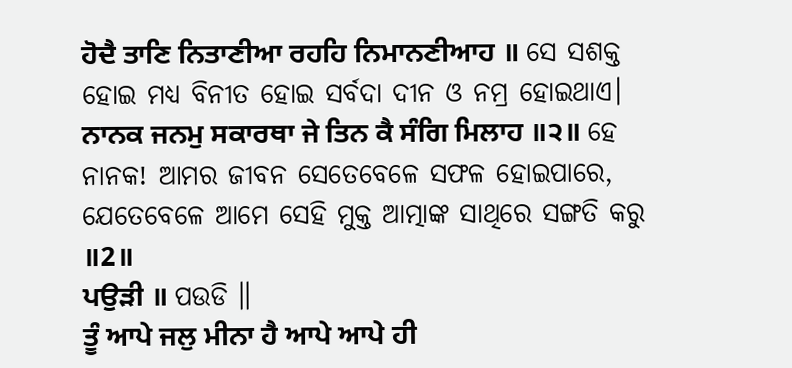ਹੋਦੈ ਤਾਣਿ ਨਿਤਾਣੀਆ ਰਹਹਿ ਨਿਮਾਨਣੀਆਹ ॥ ସେ ସଶକ୍ତ ହୋଇ ମଧ୍ୟ ବିନୀତ ହୋଇ ସର୍ବଦା ଦୀନ ଓ ନମ୍ର ହୋଇଥାଏ।
ਨਾਨਕ ਜਨਮੁ ਸਕਾਰਥਾ ਜੇ ਤਿਨ ਕੈ ਸੰਗਿ ਮਿਲਾਹ ॥੨॥ ହେ ନାନକ! ଆମର ଜୀବନ ସେତେବେଳେ ସଫଳ ହୋଇପାରେ, ଯେତେବେଳେ ଆମେ ସେହି ମୁକ୍ତ ଆତ୍ମାଙ୍କ ସାଥିରେ ସଙ୍ଗତି କରୁ ॥2॥
ਪਉੜੀ ॥ ପଉଡି ॥
ਤੂੰ ਆਪੇ ਜਲੁ ਮੀਨਾ ਹੈ ਆਪੇ ਆਪੇ ਹੀ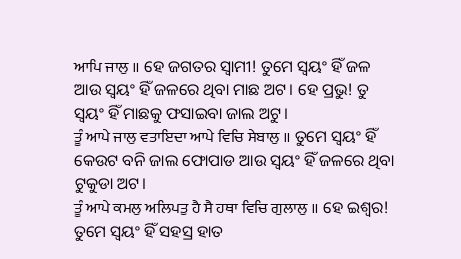ਆਪਿ ਜਾਲੁ ॥ ହେ ଜଗତର ସ୍ଵାମୀ! ତୁମେ ସ୍ଵୟଂ ହିଁ ଜଳ ଆଉ ସ୍ଵୟଂ ହିଁ ଜଳରେ ଥିବା ମାଛ ଅଟ। ହେ ପ୍ରଭୁ! ତୁ ସ୍ଵୟଂ ହିଁ ମାଛକୁ ଫସାଇବା ଜାଲ ଅଟୁ।
ਤੂੰ ਆਪੇ ਜਾਲੁ ਵਤਾਇਦਾ ਆਪੇ ਵਿਚਿ ਸੇਬਾਲੁ ॥ ତୁମେ ସ୍ଵୟଂ ହିଁ କେଉଟ ବନି ଜାଲ ଫୋପାଡ ଆଉ ସ୍ଵୟଂ ହିଁ ଜଳରେ ଥିବା ଟୁକୁଡା ଅଟ।
ਤੂੰ ਆਪੇ ਕਮਲੁ ਅਲਿਪਤੁ ਹੈ ਸੈ ਹਥਾ ਵਿਚਿ ਗੁਲਾਲੁ ॥ ହେ ଇଶ୍ଵର! ତୁମେ ସ୍ଵୟଂ ହିଁ ସହସ୍ର ହାତ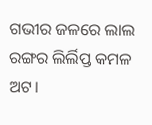ଗଭୀର ଜଳରେ ଲାଲ ରଙ୍ଗର ଲିର୍ଲିପ୍ତ କମଳ ଅଟ।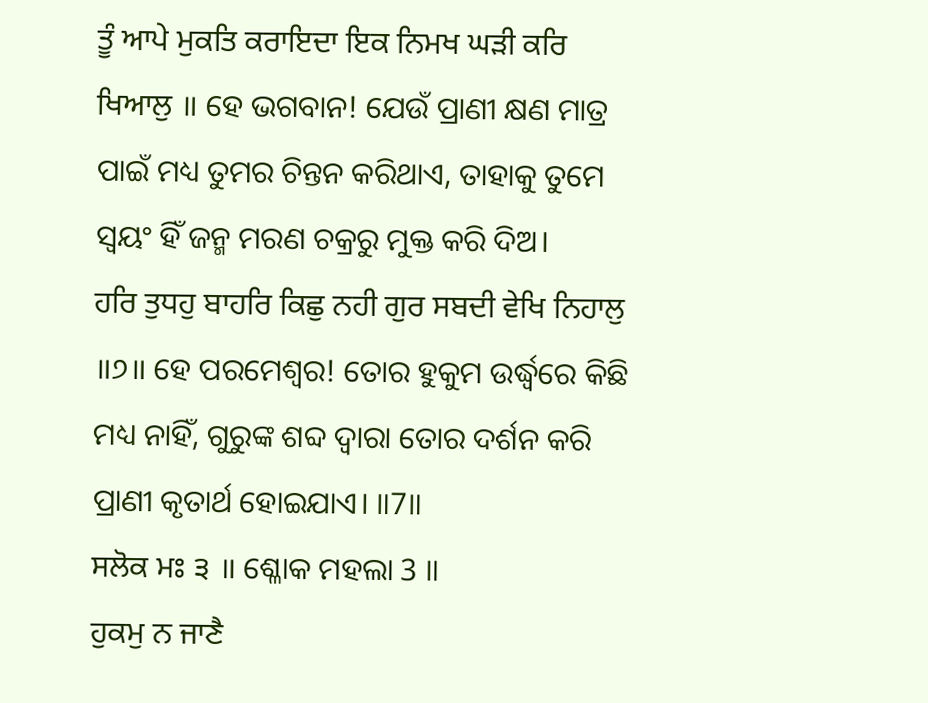ਤੂੰ ਆਪੇ ਮੁਕਤਿ ਕਰਾਇਦਾ ਇਕ ਨਿਮਖ ਘੜੀ ਕਰਿ ਖਿਆਲੁ ॥ ହେ ଭଗବାନ! ଯେଉଁ ପ୍ରାଣୀ କ୍ଷଣ ମାତ୍ର ପାଇଁ ମଧ୍ୟ ତୁମର ଚିନ୍ତନ କରିଥାଏ, ତାହାକୁ ତୁମେ ସ୍ଵୟଂ ହିଁ ଜନ୍ମ ମରଣ ଚକ୍ରରୁ ମୁକ୍ତ କରି ଦିଅ।
ਹਰਿ ਤੁਧਹੁ ਬਾਹਰਿ ਕਿਛੁ ਨਹੀ ਗੁਰ ਸਬਦੀ ਵੇਖਿ ਨਿਹਾਲੁ ॥੭॥ ହେ ପରମେଶ୍ଵର! ତୋର ହୁକୁମ ଉର୍ଦ୍ଧ୍ଵରେ କିଛି ମଧ୍ୟ ନାହିଁ, ଗୁରୁଙ୍କ ଶବ୍ଦ ଦ୍ଵାରା ତୋର ଦର୍ଶନ କରି ପ୍ରାଣୀ କୃତାର୍ଥ ହୋଇଯାଏ। ॥7॥
ਸਲੋਕ ਮਃ ੩ ॥ ଶ୍ଳୋକ ମହଲା 3 ॥
ਹੁਕਮੁ ਨ ਜਾਣੈ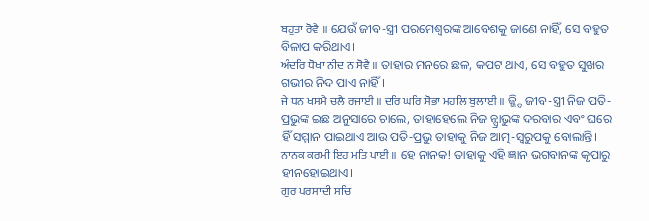ਬਹੁਤਾ ਰੋਵੈ ॥ ଯେଉଁ ଜୀବ-ସ୍ତ୍ରୀ ପରମେଶ୍ଵରଙ୍କ ଆବେଶକୁ ଜାଣେ ନାହିଁ, ସେ ବହୁତ ବିଳାପ କରିଥାଏ।
ਅੰਦਰਿ ਧੋਖਾ ਨੀਦ ਨ ਸੋਵੈ ॥ ତାହାର ମନରେ ଛଳ, କପଟ ଥାଏ, ସେ ବହୁତ ସୁଖର ଗଭୀର ନିଦ ପାଏ ନାହିଁ।
ਜੇ ਧਨ ਖਸਮੈ ਚਲੈ ਰਜਾਈ ॥ ਦਰਿ ਘਰਿ ਸੋਭਾ ਮਹਲਿ ਬੁਲਾਈ ॥ ଜ୍ଜ୍ଦି ଜୀବ-ସ୍ତ୍ରୀ ନିଜ ପତି-ପ୍ରଭୁଙ୍କ ଇଛ ଅନୁସାରେ ଚାଲେ, ତାହାହେଲେ ନିଜ ନ୍ପ୍ରାଭୁଙ୍କ ଦରବାର ଏବଂ ଘରେ ହିଁ ସମ୍ମାନ ପାଇଥାଏ ଆଉ ପତି-ପ୍ରଭୁ ତାହାକୁ ନିଜ ଆତ୍ମ-ସ୍ଵରୁପକୁ ବୋଲାନ୍ତି।
ਨਾਨਕ ਕਰਮੀ ਇਹ ਮਤਿ ਪਾਈ ॥ ହେ ନାନକ! ତାହାକୁ ଏହି ଜ୍ଞାନ ଭଗବାନଙ୍କ କୃପାରୁ ହୀନହୋଇଥାଏ।
ਗੁਰ ਪਰਸਾਦੀ ਸਚਿ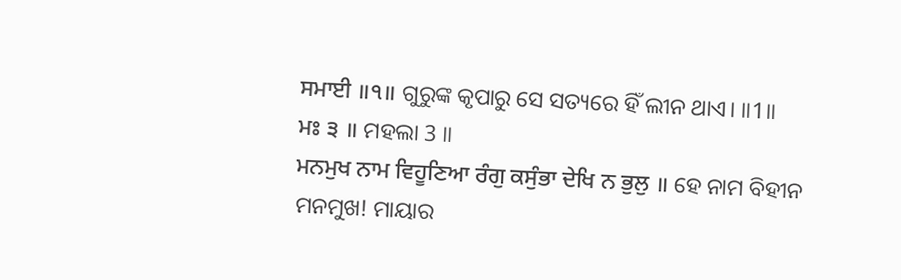ਸਮਾਈ ॥੧॥ ଗୁରୁଙ୍କ କୃପାରୁ ସେ ସତ୍ୟରେ ହିଁ ଲୀନ ଥାଏ। ॥1॥
ਮਃ ੩ ॥ ମହଲା 3 ॥
ਮਨਮੁਖ ਨਾਮ ਵਿਹੂਣਿਆ ਰੰਗੁ ਕਸੁੰਭਾ ਦੇਖਿ ਨ ਭੁਲੁ ॥ ହେ ନାମ ବିହୀନ ମନମୁଖ! ମାୟାର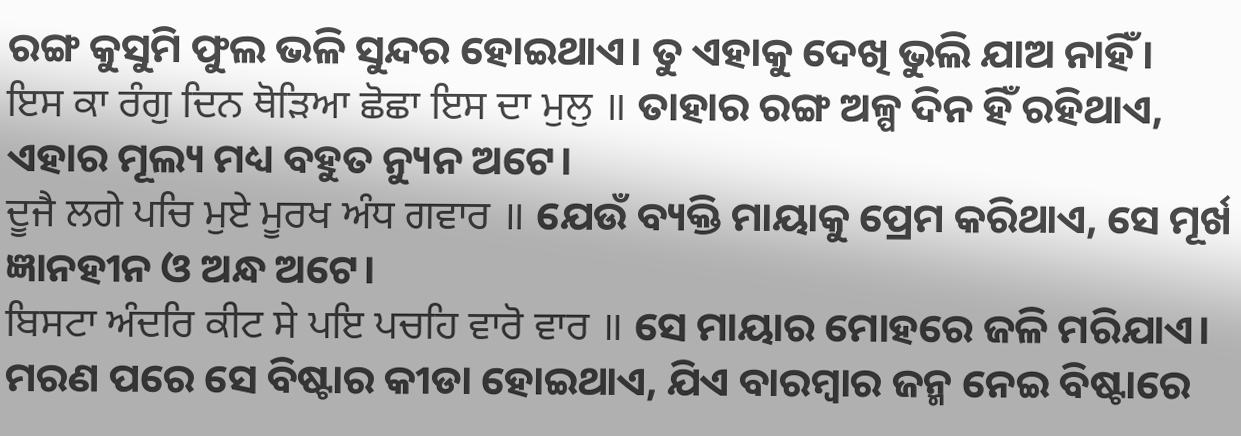ରଙ୍ଗ କୁସୁମି ଫୁଲ ଭଳି ସୁନ୍ଦର ହୋଇଥାଏ। ତୁ ଏହାକୁ ଦେଖି ଭୁଲି ଯାଅ ନାହିଁ।
ਇਸ ਕਾ ਰੰਗੁ ਦਿਨ ਥੋੜਿਆ ਛੋਛਾ ਇਸ ਦਾ ਮੁਲੁ ॥ ତାହାର ରଙ୍ଗ ଅଳ୍ପ ଦିନ ହିଁ ରହିଥାଏ, ଏହାର ମୂଲ୍ୟ ମଧ୍ୟ ବହୁତ ନ୍ୟୁନ ଅଟେ।
ਦੂਜੈ ਲਗੇ ਪਚਿ ਮੁਏ ਮੂਰਖ ਅੰਧ ਗਵਾਰ ॥ ଯେଉଁ ବ୍ୟକ୍ତି ମାୟାକୁ ପ୍ରେମ କରିଥାଏ, ସେ ମୂର୍ଖ ଜ୍ଞାନହୀନ ଓ ଅନ୍ଧ ଅଟେ।
ਬਿਸਟਾ ਅੰਦਰਿ ਕੀਟ ਸੇ ਪਇ ਪਚਹਿ ਵਾਰੋ ਵਾਰ ॥ ସେ ମାୟାର ମୋହରେ ଜଳି ମରିଯାଏ। ମରଣ ପରେ ସେ ବିଷ୍ଟାର କୀଡା ହୋଇଥାଏ, ଯିଏ ବାରମ୍ବାର ଜନ୍ମ ନେଇ ବିଷ୍ଟାରେ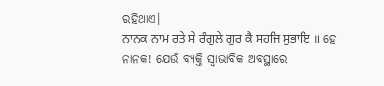ରହିଥାଏ।
ਨਾਨਕ ਨਾਮ ਰਤੇ ਸੇ ਰੰਗੁਲੇ ਗੁਰ ਕੈ ਸਹਜਿ ਸੁਭਾਇ ॥ ହେ ନାନକ! ଯେଉଁ ବ୍ୟକ୍ତି ସ୍ଵାଭାବିକ ଅବସ୍ଥାରେ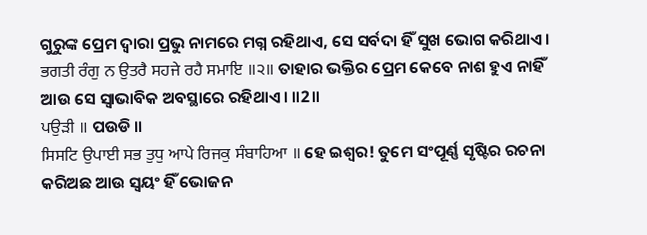ଗୁରୁଙ୍କ ପ୍ରେମ ଦ୍ଵାରା ପ୍ରଭୁ ନାମରେ ମଗ୍ନ ରହିଥାଏ, ସେ ସର୍ବଦା ହିଁ ସୁଖ ଭୋଗ କରିଥାଏ।
ਭਗਤੀ ਰੰਗੁ ਨ ਉਤਰੈ ਸਹਜੇ ਰਹੈ ਸਮਾਇ ॥੨॥ ତାହାର ଭକ୍ତିର ପ୍ରେମ କେବେ ନାଶ ହୁଏ ନାହିଁ ଆଉ ସେ ସ୍ଵାଭାବିକ ଅବସ୍ଥାରେ ରହିଥାଏ। ॥2॥
ਪਉੜੀ ॥ ପଉଡି ॥
ਸਿਸਟਿ ਉਪਾਈ ਸਭ ਤੁਧੁ ਆਪੇ ਰਿਜਕੁ ਸੰਬਾਹਿਆ ॥ ହେ ଇଶ୍ଵର! ତୁମେ ସଂପୂର୍ଣ୍ଣ ସୃଷ୍ଟିର ରଚନା କରିଅଛ ଆଉ ସ୍ଵୟଂ ହିଁ ଭୋଜନ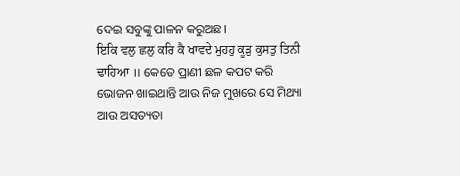ଦେଇ ସବୁଙ୍କୁ ପାଳନ କରୁଅଛ।
ਇਕਿ ਵਲੁ ਛਲੁ ਕਰਿ ਕੈ ਖਾਵਦੇ ਮੁਹਹੁ ਕੂੜੁ ਕੁਸਤੁ ਤਿਨੀ ਢਾਹਿਆ ॥ କେତେ ପ୍ରାଣୀ ଛଳ କପଟ କରି ଭୋଜନ ଖାଇଥାନ୍ତି ଆଉ ନିଜ ମୁଖରେ ସେ ମିଥ୍ୟା ଆଉ ଅସତ୍ୟତା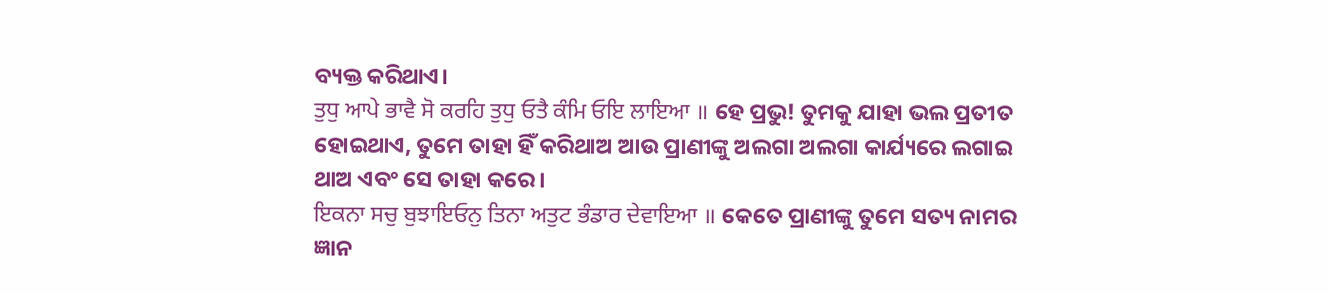ବ୍ୟକ୍ତ କରିଥାଏ।
ਤੁਧੁ ਆਪੇ ਭਾਵੈ ਸੋ ਕਰਹਿ ਤੁਧੁ ਓਤੈ ਕੰਮਿ ਓਇ ਲਾਇਆ ॥ ହେ ପ୍ରଭୁ! ତୁମକୁ ଯାହା ଭଲ ପ୍ରତୀତ ହୋଇଥାଏ, ତୁମେ ତାହା ହିଁ କରିଥାଅ ଆଉ ପ୍ରାଣୀଙ୍କୁ ଅଲଗା ଅଲଗା କାର୍ଯ୍ୟରେ ଲଗାଇ ଥାଅ ଏବଂ ସେ ତାହା କରେ।
ਇਕਨਾ ਸਚੁ ਬੁਝਾਇਓਨੁ ਤਿਨਾ ਅਤੁਟ ਭੰਡਾਰ ਦੇਵਾਇਆ ॥ କେତେ ପ୍ରାଣୀଙ୍କୁ ତୁମେ ସତ୍ୟ ନାମର ଜ୍ଞାନ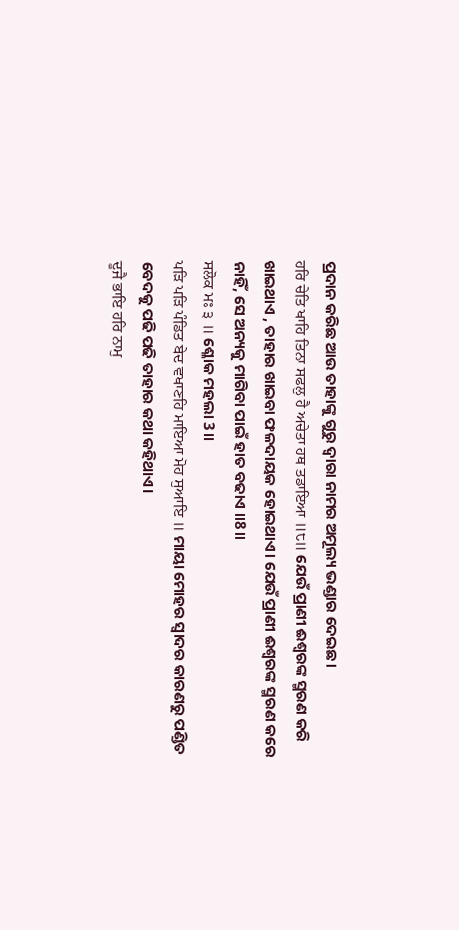ପ୍ରଦାନ କରିଛ ଆଉ ତାହାଙ୍କୁ ଗୁରୁ ଦ୍ଵାରା ନାମର ଅମୂଲ୍ୟ ଭଣ୍ଡାର ଦେଇଛ।
ਹਰਿ ਚੇਤਿ ਖਾਹਿ ਤਿਨਾ ਸਫਲੁ ਹੈ ਅਚੇਤਾ ਹਥ ਤਡਾਇਆ ॥੮॥ ଯେଉଁ ପ୍ରାଣୀ ଈଶ୍ଵରଙ୍କ ସ୍ମରଣ କରି ଖାଇଥାଏ , ତାହାର ଖାଇବା ଫଳଦାୟକ ହୋଇଥାଏ। ଯେଉଁ ପ୍ରାଣୀ ଈଶ୍ଵରଙ୍କ ସ୍ମରଣ କରେ ନାହିଁ, ସେ ଅନ୍ୟକୁ ମାଗିବା ପାଇଁ ହାତ ବଢାଏ ॥8॥
ਸਲੋਕ ਮਃ ੩ ॥ ଶ୍ଳୋକ ମହଲା 3॥
ਪੜਿ ਪੜਿ ਪੰਡਿਤ ਬੇਦ ਵਖਾਣਹਿ ਮਾਇਆ ਮੋਹ ਸੁਆਇ ॥ ମାୟା ମୋହର ସ୍ଵାଦର କାରଣରୁ ପଣ୍ଡିତ ବେଦକୁ ପଢି ପଢି ତାହାର କଥା କହିଥାଏ।
ਦੂਜੈ ਭਾਇ ਹਰਿ ਨਾਮੁ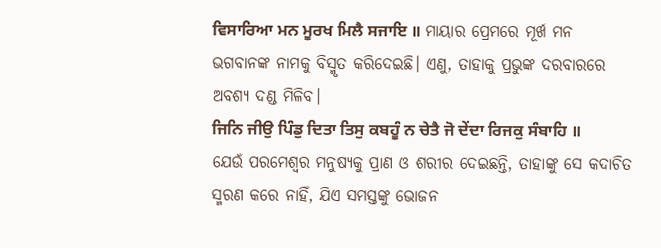ਵਿਸਾਰਿਆ ਮਨ ਮੂਰਖ ਮਿਲੈ ਸਜਾਇ ॥ ମାୟାର ପ୍ରେମରେ ମୂର୍ଖ ମନ ଭଗବାନଙ୍କ ନାମକୁ ବିସ୍ମୃତ କରିଦେଇଛି। ଏଣୁ, ତାହାକୁ ପ୍ରଭୁଙ୍କ ଦରବାରରେ ଅବଶ୍ୟ ଦଣ୍ଡ ମିଳିବ।
ਜਿਨਿ ਜੀਉ ਪਿੰਡੁ ਦਿਤਾ ਤਿਸੁ ਕਬਹੂੰ ਨ ਚੇਤੈ ਜੋ ਦੇਂਦਾ ਰਿਜਕੁ ਸੰਬਾਹਿ ॥ ଯେଉଁ ପରମେଶ୍ଵର ମନୁଷ୍ୟକୁ ପ୍ରାଣ ଓ ଶରୀର ଦେଇଛନ୍ତି, ତାହାଙ୍କୁ ସେ କଦାଚିତ ସ୍ମରଣ କରେ ନାହିଁ, ଯିଏ ସମସ୍ତଙ୍କୁ ଭୋଜନ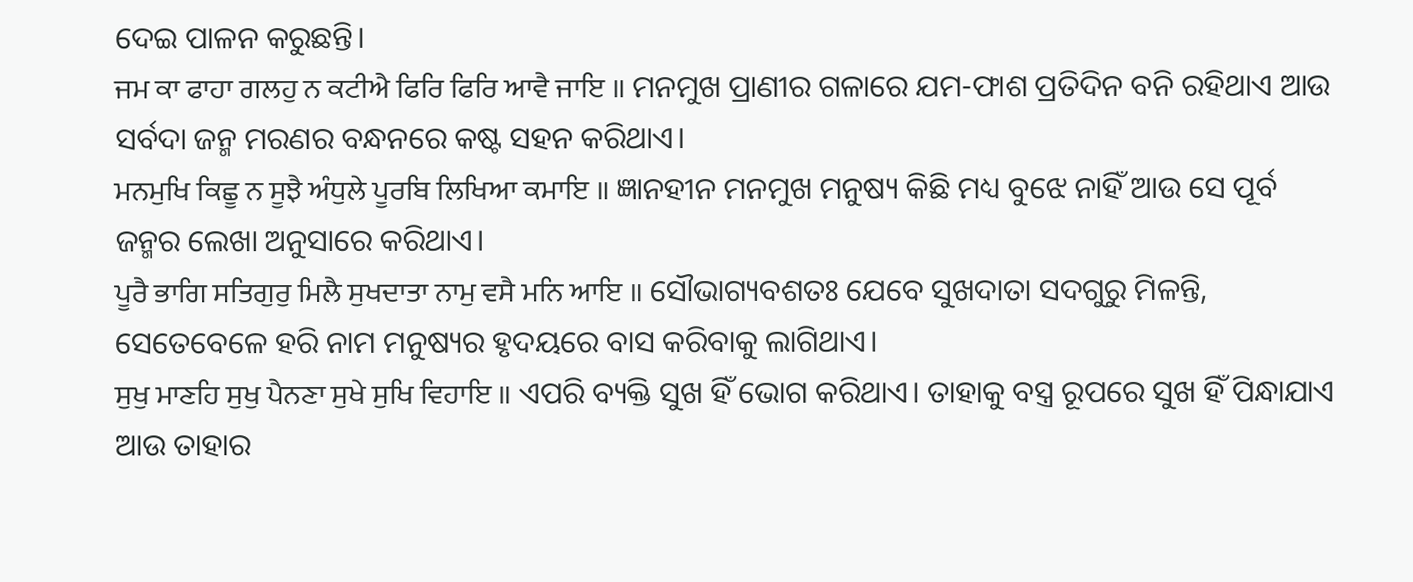ଦେଇ ପାଳନ କରୁଛନ୍ତି।
ਜਮ ਕਾ ਫਾਹਾ ਗਲਹੁ ਨ ਕਟੀਐ ਫਿਰਿ ਫਿਰਿ ਆਵੈ ਜਾਇ ॥ ମନମୁଖ ପ୍ରାଣୀର ଗଳାରେ ଯମ-ଫାଶ ପ୍ରତିଦିନ ବନି ରହିଥାଏ ଆଉ ସର୍ବଦା ଜନ୍ମ ମରଣର ବନ୍ଧନରେ କଷ୍ଟ ସହନ କରିଥାଏ।
ਮਨਮੁਖਿ ਕਿਛੂ ਨ ਸੂਝੈ ਅੰਧੁਲੇ ਪੂਰਬਿ ਲਿਖਿਆ ਕਮਾਇ ॥ ଜ୍ଞାନହୀନ ମନମୁଖ ମନୁଷ୍ୟ କିଛି ମଧ୍ୟ ବୁଝେ ନାହିଁ ଆଉ ସେ ପୂର୍ବ ଜନ୍ମର ଲେଖା ଅନୁସାରେ କରିଥାଏ।
ਪੂਰੈ ਭਾਗਿ ਸਤਿਗੁਰੁ ਮਿਲੈ ਸੁਖਦਾਤਾ ਨਾਮੁ ਵਸੈ ਮਨਿ ਆਇ ॥ ସୌଭାଗ୍ୟବଶତଃ ଯେବେ ସୁଖଦାତା ସଦଗୁରୁ ମିଳନ୍ତି, ସେତେବେଳେ ହରି ନାମ ମନୁଷ୍ୟର ହୃଦୟରେ ବାସ କରିବାକୁ ଲାଗିଥାଏ।
ਸੁਖੁ ਮਾਣਹਿ ਸੁਖੁ ਪੈਨਣਾ ਸੁਖੇ ਸੁਖਿ ਵਿਹਾਇ ॥ ଏପରି ବ୍ୟକ୍ତି ସୁଖ ହିଁ ଭୋଗ କରିଥାଏ। ତାହାକୁ ବସ୍ତ୍ର ରୂପରେ ସୁଖ ହିଁ ପିନ୍ଧାଯାଏ ଆଉ ତାହାର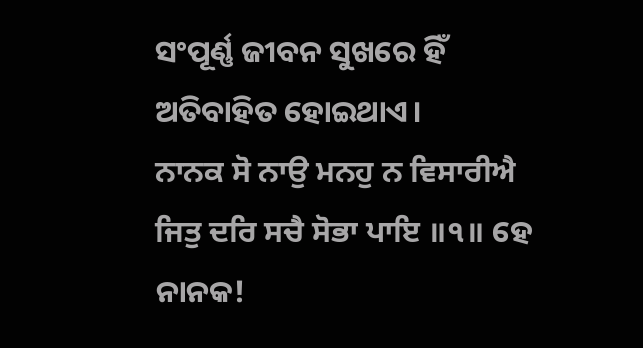ସଂପୂର୍ଣ୍ଣ ଜୀବନ ସୁଖରେ ହିଁ ଅତିବାହିତ ହୋଇଥାଏ।
ਨਾਨਕ ਸੋ ਨਾਉ ਮਨਹੁ ਨ ਵਿਸਾਰੀਐ ਜਿਤੁ ਦਰਿ ਸਚੈ ਸੋਭਾ ਪਾਇ ॥੧॥ ହେ ନାନକ!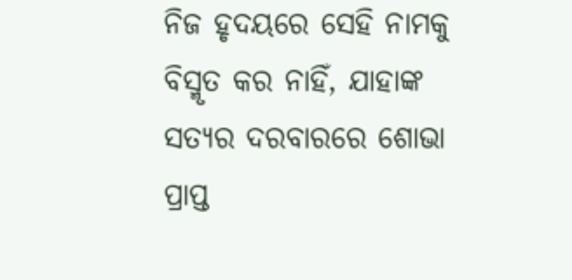ନିଜ ହୃଦୟରେ ସେହି ନାମକୁ ବିସ୍ମୃତ କର ନାହିଁ, ଯାହାଙ୍କ ସତ୍ୟର ଦରବାରରେ ଶୋଭା ପ୍ରାପ୍ତ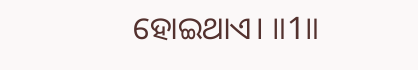ହୋଇଥାଏ। ॥1॥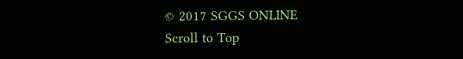© 2017 SGGS ONLINE
Scroll to Top